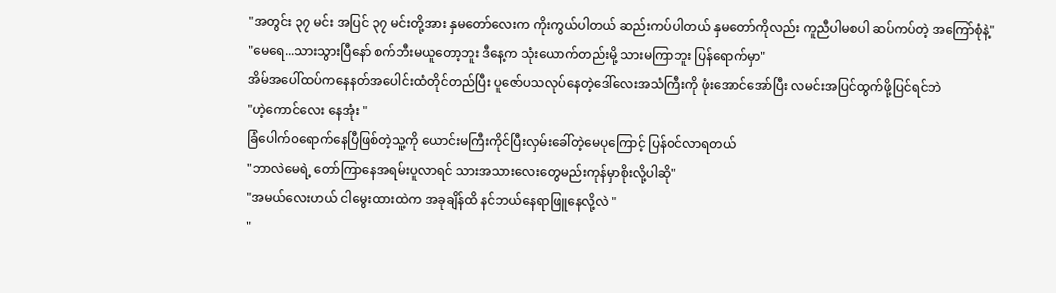"အတွင်း ၃၇ မင်း အပြင် ၃၇ မင်းတို့အား နှမတော်လေးက ကိုးကွယ်ပါတယ် ဆည်းကပ်ပါတယ် နှမတော်ကိုလည်း ကူညီပါမစပါ ဆပ်ကပ်တဲ့ အကြော်စုံနဲ့"
"မေရေ...သားသွားပြီနော် စက်ဘီးမယူတော့ဘူး ဒီနေ့က သုံးယောက်တည်းမို့ သားမကြာဘူး ပြန်ရောက်မှာ"
အိမ်အပေါ်ထပ်ကနေနတ်အပေါင်းထံတိုင်တည်ပြီး ပူဇော်ပသလုပ်နေတဲ့ဒေါ်လေးအသံကြီးကို ဖုံးအောင်အော်ပြီး လမင်းအပြင်ထွက်ဖို့ပြင်ရင်ဘဲ
"ဟဲ့ကောင်လေး နေအုံး "
ခြံပေါက်၀ရောက်နေပြီဖြစ်တဲ့သူ့ကို ယောင်းမကြီးကိုင်ပြီးလှမ်းခေါ်တဲ့မေပုကြောင့် ပြန်၀င်လာရတယ်
"ဘာလဲမေရဲ့ တော်ကြာနေအရမ်းပူလာရင် သားအသားလေးတွေမည်းကုန်မှာစိုးလို့ပါဆို"
"အမယ်လေးဟယ် ငါမွေးထားထဲက အခုချိန်ထိ နင်ဘယ်နေရာဖြူနေလို့လဲ "
"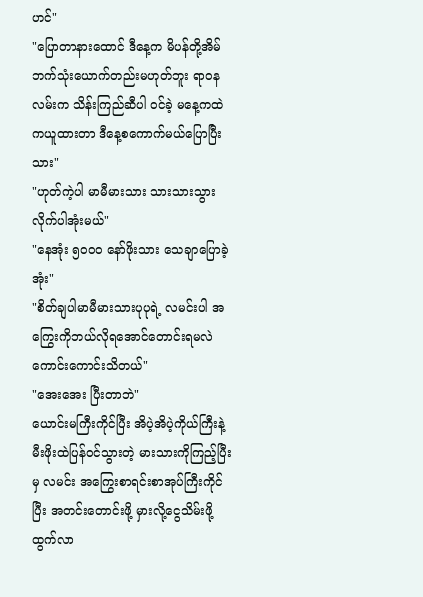ဟင်"
"ပြောတာနားထောင် ဒီနေ့က မိပန်တို့အိမ်ဘက်သုံးယောက်တည်းမဟုတ်ဘူး ရာ၀နလမ်းက သိန်းကြည်ဆီပါ ၀င်ခဲ့ မနေ့ကထဲကယူထားတာ ဒီနေ့စကောက်မယ်ပြောပြီးသား"
"ဟုတ်ကဲ့ပါ မာမီမားသား သားသားသွားလိုက်ပါအုံးမယ်"
"နေအုံး ၅၀၀၀ နော်ဖိုးသား သေချာပြောခဲ့အုံး"
"စိတ်ချပါမာမီမားသားပုပုရဲ့ လမင်းပါ အကြွေးကိုဘယ်လိုရအောင်တောင်းရမလဲ ကောင်းကောင်းသိတယ်"
"အေးအေး ပြီးတာဘဲ"
ယောင်းမကြီးကိုင်ပြီး အိပဲ့အိပဲ့ကိုယ်ကြီးနဲ့မီးဖိုးထဲပြန်၀င်သွားတဲ့ မားသားကိုကြည့်ပြီးမှ လမင်း အကြွေးစာရင်းစာအုပ်ကြီးကိုင်ပြီး အတင်းတောင်းဖို့ မှားလို့ငွေသိမ်းဖို့ထွက်လာ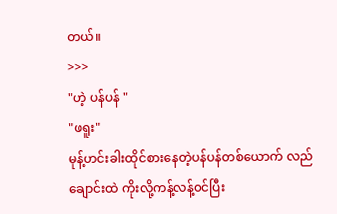တယ်။
>>>
"ဟဲ့ ပန်ပန် "
"ဖရူး"
မုန့်ဟင်းခါးထိုင်စားနေတဲ့ပန်ပန်တစ်ယောက် လည်ချောင်းထဲ ကိုးလို့ကန့်လန့်၀င်ပြီး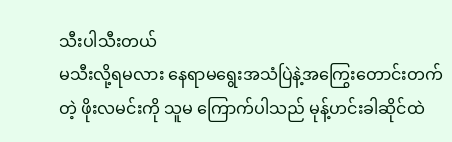သီးပါသီးတယ်
မသီးလို့ရမလား နေရာမရွေးအသံပြဲနဲ့အကြွေးတောင်းတက်တဲ့ ဖိုးလမင်းကို သူမ ကြောက်ပါသည် မုန့်ဟင်းခါဆိုင်ထဲ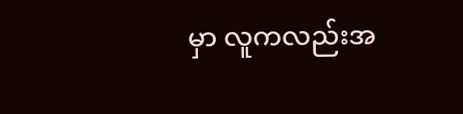မှာ လူကလည်းအ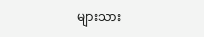များသား